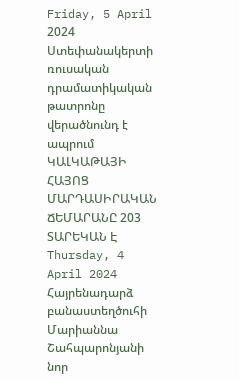Friday, 5 April 2024
Ստեփանակերտի ռուսական դրամատիկական թատրոնը վերածնունդ է ապրում
ԿԱԼԿԱԹԱՅԻ ՀԱՅՈՑ ՄԱՐԴԱՍԻՐԱԿԱՆ ՃԵՄԱՐԱՆԸ 203 ՏԱՐԵԿԱՆ Է
Thursday, 4 April 2024
Հայրենադարձ բանաստեղծուհի Մարիաննա Շահպարոնյանի նոր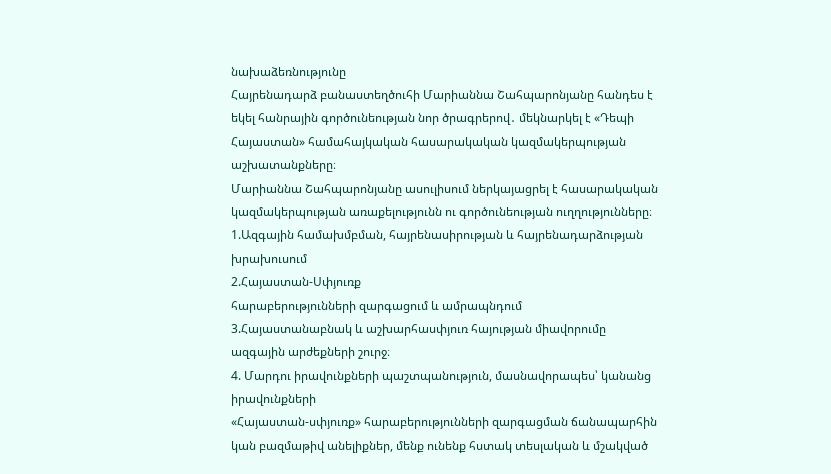նախաձեռնությունը
Հայրենադարձ բանաստեղծուհի Մարիաննա Շահպարոնյանը հանդես է եկել հանրային գործունեության նոր ծրագրերով․ մեկնարկել է «Դեպի Հայաստան» համահայկական հասարակական կազմակերպության աշխատանքները։
Մարիաննա Շահպարոնյանը ասուլիսում ներկայացրել է հասարակական կազմակերպության առաքելությունն ու գործունեության ուղղությունները։
1.Ազգային համախմբման, հայրենասիրության և հայրենադարձության խրախուսում
2.Հայաստան-Սփյուռք
հարաբերությունների զարգացում և ամրապնդում
3.Հայաստանաբնակ և աշխարհասփյուռ հայության միավորումը ազգային արժեքների շուրջ։
4. Մարդու իրավունքների պաշտպանություն, մասնավորապես՝ կանանց իրավունքների
«Հայաստան-սփյուռք» հարաբերությունների զարգացման ճանապարհին կան բազմաթիվ անելիքներ, մենք ունենք հստակ տեսլական և մշակված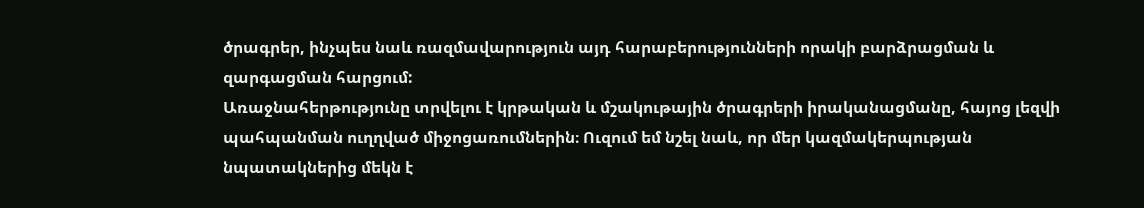ծրագրեր, ինչպես նաև ռազմավարություն այդ հարաբերությունների որակի բարձրացման և զարգացման հարցում:
Առաջնահերթությունը տրվելու է կրթական և մշակութային ծրագրերի իրականացմանը, հայոց լեզվի պահպանման ուղղված միջոցառումներին։ Ուզում եմ նշել նաև, որ մեր կազմակերպության նպատակներից մեկն է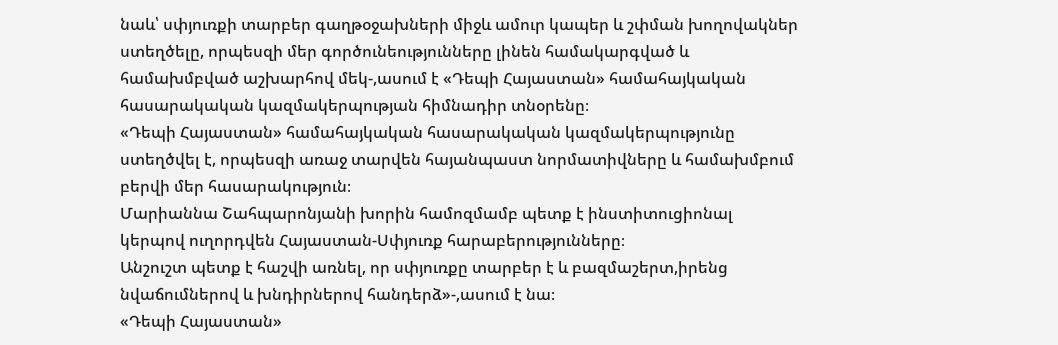նաև՝ սփյուռքի տարբեր գաղթօջախների միջև ամուր կապեր և շփման խողովակներ ստեղծելը, որպեսզի մեր գործունեությունները լինեն համակարգված և համախմբված աշխարհով մեկ-,ասում է «Դեպի Հայաստան» համահայկական հասարակական կազմակերպության հիմնադիր տնօրենը։
«Դեպի Հայաստան» համահայկական հասարակական կազմակերպությունը ստեղծվել է, որպեսզի առաջ տարվեն հայանպաստ նորմատիվները և համախմբում բերվի մեր հասարակություն։
Մարիաննա Շահպարոնյանի խորին համոզմամբ պետք է ինստիտուցիոնալ կերպով ուղորդվեն Հայաստան-Սփյուռք հարաբերությունները։
Անշուշտ պետք է հաշվի առնել, որ սփյուռքը տարբեր է և բազմաշերտ,իրենց նվաճումներով և խնդիրներով հանդերձ»-,ասում է նա։
«Դեպի Հայաստան»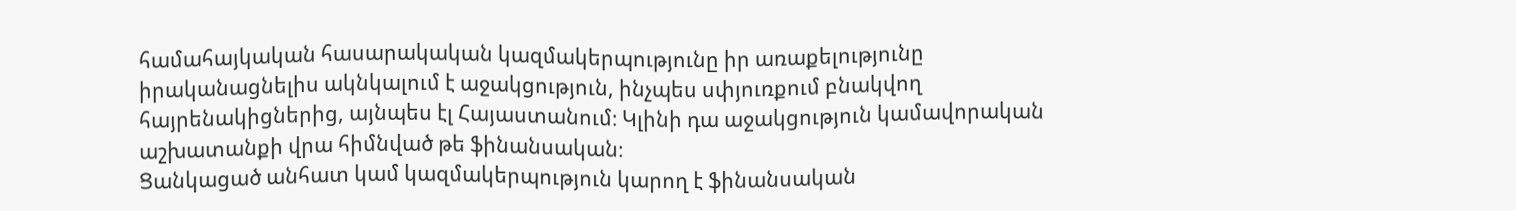համահայկական հասարակական կազմակերպությունը իր առաքելությունը իրականացնելիս ակնկալում է աջակցություն, ինչպես սփյուռքում բնակվող հայրենակիցներից, այնպես էլ Հայաստանում։ Կլինի դա աջակցություն կամավորական աշխատանքի վրա հիմնված թե ֆինանսական։
Ցանկացած անհատ կամ կազմակերպություն կարող է ֆինանսական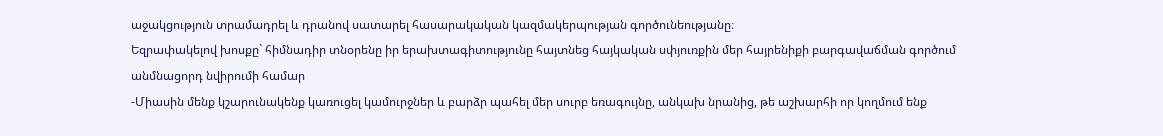աջակցություն տրամադրել և դրանով սատարել հասարակական կազմակերպության գործունեությանը։
Եզրափակելով խոսքը` հիմնադիր տնօրենը իր երախտագիտությունը հայտնեց հայկական սփյուռքին մեր հայրենիքի բարգավաճման գործում անմնացորդ նվիրումի համար
-Միասին մենք կշարունակենք կառուցել կամուրջներ և բարձր պահել մեր սուրբ եռագույնը, անկախ նրանից, թե աշխարհի որ կողմում ենք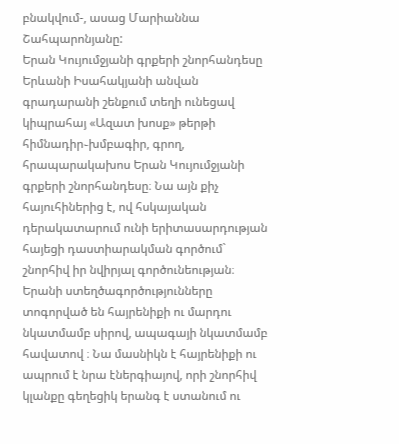բնակվում-, ասաց Մարիաննա Շահպարոնյանը:
Երան Կույումջյանի գրքերի շնորհանդեսը
Երևանի Իսահակյանի անվան գրադարանի շենքում տեղի ունեցավ կիպրահայ «Ազատ խոսք» թերթի հիմնադիր֊խմբագիր, գրող, հրապարակախոս Երան Կույումջյանի գրքերի շնորհանդեսը։ Նա այն քիչ հայուհիներից է, ով հսկայական դերակատարում ունի երիտասարդության հայեցի դաստիարակման գործում` շնորհիվ իր նվիրյալ գործունեության։
Երանի ստեղծագործությունները տոգորված են հայրենիքի ու մարդու նկատմամբ սիրով, ապագայի նկատմամբ հավատով ։ Նա մասնիկն է հայրենիքի ու ապրում է նրա էներգիայով, որի շնորհիվ կլանքը գեղեցիկ երանգ է ստանում ու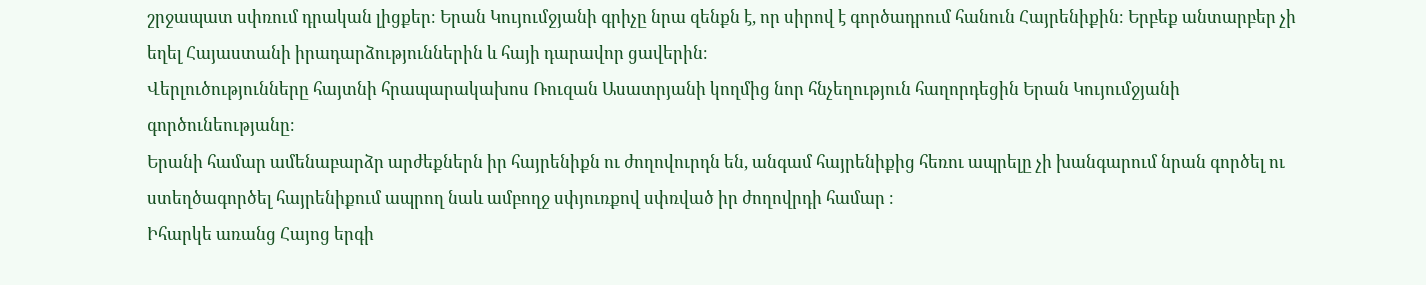շրջապատ սփռում դրական լիցքեր։ Երան Կույումջյանի գրիչը նրա զենքն է, որ սիրով է գործադրում հանուն Հայրենիքին։ Երբեք անտարբեր չի եղել Հայաստանի իրադարձություններին և հայի դարավոր ցավերին։
Վերլուծությունները հայտնի հրապարակախոս Ռուզան Ասատրյանի կողմից նոր հնչեղություն հաղորդեցին Երան Կույումջյանի գործունեությանը։
Երանի համար ամենաբարձր արժեքներն իր հայրենիքն ու ժողովուրդն են, անգամ հայրենիքից հեռու ապրելը չի խանգարում նրան գործել ու ստեղծագործել հայրենիքում ապրող նաև ամբողջ սփյուռքով սփռված իր ժողովրդի համար ։
Իհարկե առանց Հայոց երգի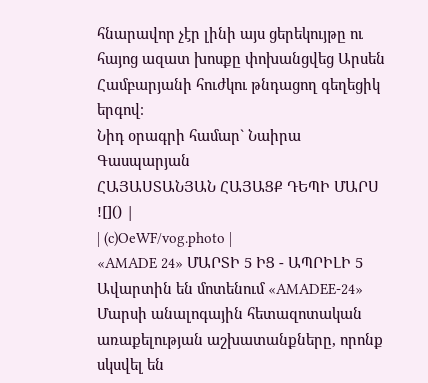հնարավոր չէր լինի այս ցերեկույթը ու հայոց ազատ խոսքը փոխանցվեց Արսեն Համբարյանի հուժկու թնդացող գեղեցիկ երգով։
Նիդ օրագրի համար` Նաիրա Գասպարյան
ՀԱՅԱՍՏԱՆՅԱՆ ՀԱՅԱՑՔ ԴԵՊԻ ՄԱՐՍ
![]() |
| (c)OeWF/vog.photo |
«AMADE 24» ՄԱՐՏԻ 5 ԻՑ - ԱՊՐԻԼԻ 5
Ավարտին են մոտենում «AMADEE-24» Մարսի անալոգային հետազոտական առաքելության աշխատանքները, որոնք սկսվել են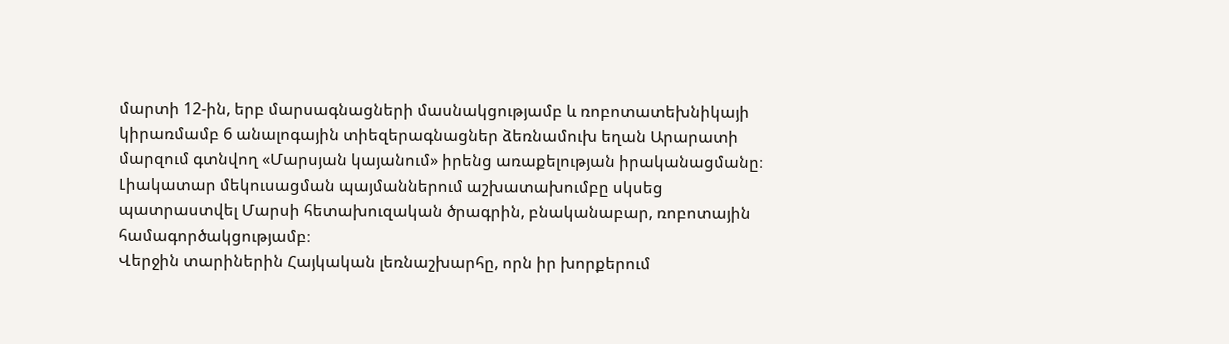մարտի 12-ին, երբ մարսագնացների մասնակցությամբ և ռոբոտատեխնիկայի կիրառմամբ 6 անալոգային տիեզերագնացներ ձեռնամուխ եղան Արարատի մարզում գտնվող «Մարսյան կայանում» իրենց առաքելության իրականացմանը։ Լիակատար մեկուսացման պայմաններում աշխատախումբը սկսեց պատրաստվել Մարսի հետախուզական ծրագրին, բնականաբար, ռոբոտային համագործակցությամբ։
Վերջին տարիներին Հայկական լեռնաշխարհը, որն իր խորքերում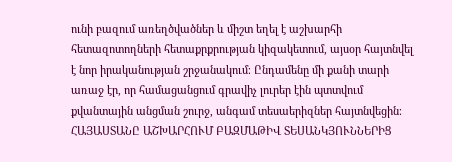ունի բազում առեղծվածներ և միշտ եղել է աշխարհի հետազոտողների հետաքրքրության կիզակետում, այսօր հայտնվել է նոր իրականության շրջանակում։ Ընդամենը մի քանի տարի առաջ էր, որ համացանցում գրավիչ լուրեր էին պտտվում քվանտային անցման շուրջ, անգամ տեսաերիզներ հայտնվեցին։ ՀԱՅԱՍՏԱՆԸ ԱՇԽԱՐՀՈՒՄ ԲԱԶՄԱԹԻՎ ՏԵՍԱՆԿՅՈՒՆՆԵՐԻՑ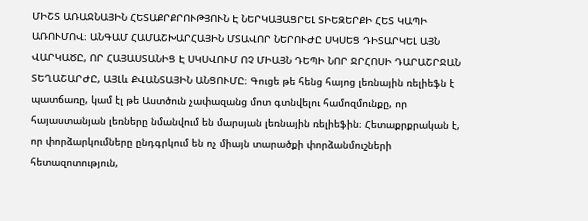ՄԻՇՏ ԱՌԱՋՆԱՅԻՆ ՀԵՏԱՔՐՔՐՈՒԹՅՈՒՆ Է ՆԵՐԿԱՅԱՑՐԵԼ ՏԻԵԶԵՐՔԻ ՀԵՏ ԿԱՊԻ ԱՌՈՒՄՈՎ։ ԱՆԳԱՄ ՀԱՄԱՇԽԱՐՀԱՅԻՆ ՄՏԱՎՈՐ ՆԵՐՈՒԺԸ ՍԿՍԵՑ ԴԻՏԱՐԿԵԼ ԱՅՆ ՎԱՐԿԱԾԸ, ՈՐ ՀԱՅԱՍՏԱՆԻՑ Է ՍԿՍՎՈՒՄ ՈՉ ՄԻԱՅՆ ԴԵՊԻ ՆՈՐ ՋՐՀՈՍԻ ԴԱՐԱՇՐՋԱՆ ՏԵՂԱՇԱՐԺԸ, ԱՅԼև ՔՎԱՆՏԱՅԻՆ ԱՆՑՈՒՄԸ։ Գուցե թե հենց հայոց լեռնային ռելիեֆն է պատճառը, կամ էլ թե Աստծուն չափազանց մոտ գտնվելու համոզմունքը, որ հայաստանյան լեռները նմանվում են մարսյան լեռնային ռելիեֆին։ Հետաքրքրական է, որ փորձարկումները ընդգրկում են ոչ միայն տարածքի փորձանմուշների հետազոտություն,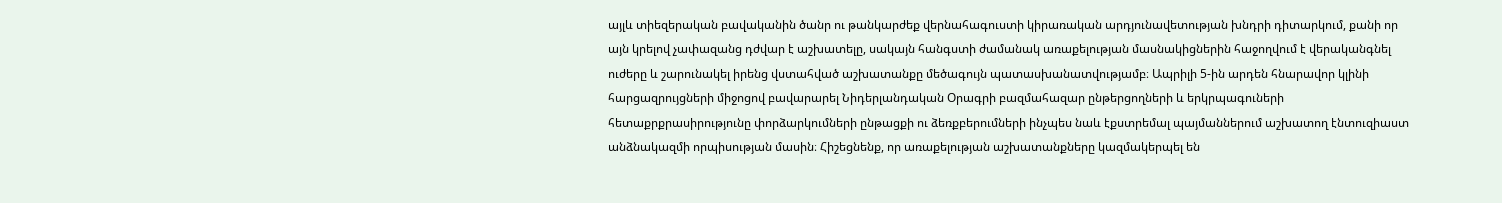այլև տիեզերական բավականին ծանր ու թանկարժեք վերնահագուստի կիրառական արդյունավետության խնդրի դիտարկում, քանի որ այն կրելով չափազանց դժվար է աշխատելը, սակայն հանգստի ժամանակ առաքելության մասնակիցներին հաջողվում է վերականգնել ուժերը և շարունակել իրենց վստահված աշխատանքը մեծագույն պատասխանատվությամբ։ Ապրիլի 5-ին արդեն հնարավոր կլինի հարցազրույցների միջոցով բավարարել Նիդերլանդական Օրագրի բազմահազար ընթերցողների և երկրպագուների հետաքրքրասիրությունը փորձարկումների ընթացքի ու ձեռքբերումների ինչպես նաև էքստրեմալ պայմաններում աշխատող էնտուզիաստ անձնակազմի որպիսության մասին։ Հիշեցնենք, որ առաքելության աշխատանքները կազմակերպել են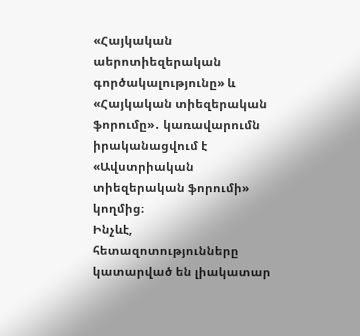«Հայկական աերոտիեզերական գործակալությունը» և «Հայկական տիեզերական ֆորումը»․ կառավարումն իրականացվում է «Ավստրիական տիեզերական ֆորումի» կողմից։
Ինչևէ, հետազոտությունները կատարված են լիակատար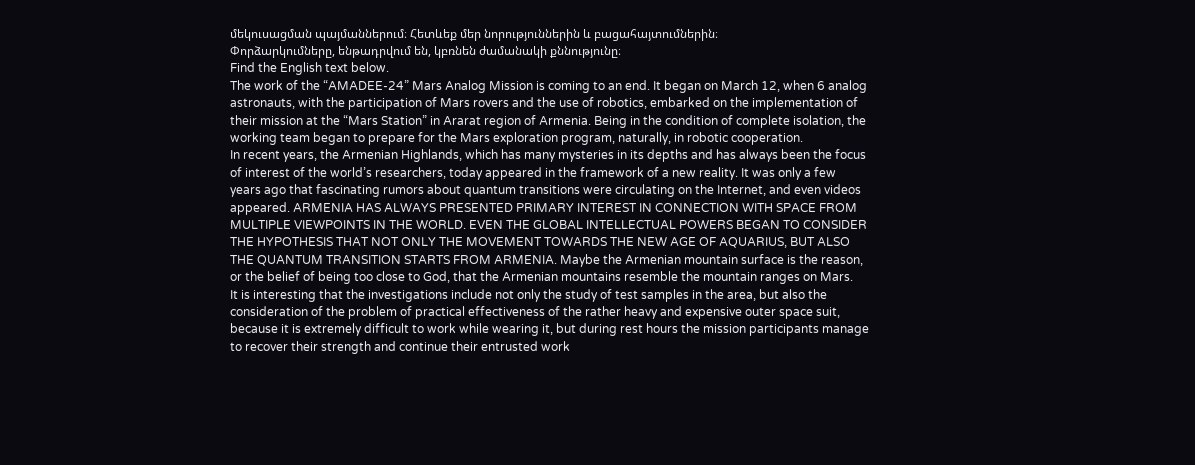մեկուսացման պայմաններում։ Հետևեք մեր նորություններին և բացահայտումներին։
Փորձարկումները, ենթադրվում են, կբռնեն ժամանակի քննությունը։
Find the English text below.
The work of the “AMADEE-24” Mars Analog Mission is coming to an end. It began on March 12, when 6 analog astronauts, with the participation of Mars rovers and the use of robotics, embarked on the implementation of their mission at the “Mars Station” in Ararat region of Armenia. Being in the condition of complete isolation, the working team began to prepare for the Mars exploration program, naturally, in robotic cooperation.
In recent years, the Armenian Highlands, which has many mysteries in its depths and has always been the focus of interest of the world’s researchers, today appeared in the framework of a new reality. It was only a few years ago that fascinating rumors about quantum transitions were circulating on the Internet, and even videos appeared. ARMENIA HAS ALWAYS PRESENTED PRIMARY INTEREST IN CONNECTION WITH SPACE FROM MULTIPLE VIEWPOINTS IN THE WORLD. EVEN THE GLOBAL INTELLECTUAL POWERS BEGAN TO CONSIDER THE HYPOTHESIS THAT NOT ONLY THE MOVEMENT TOWARDS THE NEW AGE OF AQUARIUS, BUT ALSO THE QUANTUM TRANSITION STARTS FROM ARMENIA. Maybe the Armenian mountain surface is the reason, or the belief of being too close to God, that the Armenian mountains resemble the mountain ranges on Mars.
It is interesting that the investigations include not only the study of test samples in the area, but also the consideration of the problem of practical effectiveness of the rather heavy and expensive outer space suit, because it is extremely difficult to work while wearing it, but during rest hours the mission participants manage to recover their strength and continue their entrusted work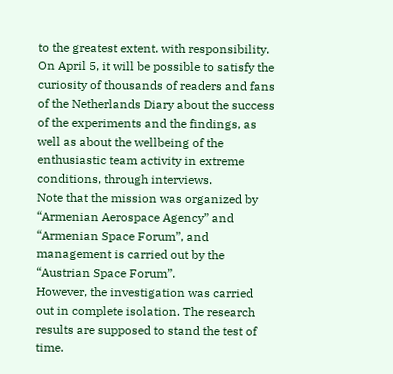to the greatest extent. with responsibility. On April 5, it will be possible to satisfy the curiosity of thousands of readers and fans of the Netherlands Diary about the success of the experiments and the findings, as well as about the wellbeing of the enthusiastic team activity in extreme conditions, through interviews.
Note that the mission was organized by “Armenian Aerospace Agency” and “Armenian Space Forum”, and management is carried out by the “Austrian Space Forum”.
However, the investigation was carried out in complete isolation. The research results are supposed to stand the test of time.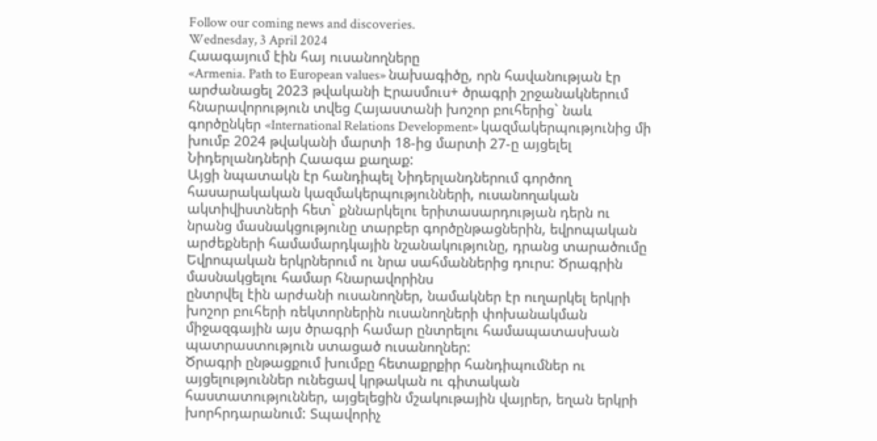Follow our coming news and discoveries.
Wednesday, 3 April 2024
Հաագայում էին հայ ուսանողները
«Armenia. Path to European values» նախագիծը, որն հավանության էր արժանացել 2023 թվականի Էրասմուս+ ծրագրի շրջանակներում հնարավորություն տվեց Հայաստանի խոշոր բուհերից` նաև գործընկեր «International Relations Development» կազմակերպությունից մի խումբ 2024 թվականի մարտի 18-ից մարտի 27-ը այցելել Նիդերլանդների Հաագա քաղաք:
Այցի նպատակն էր հանդիպել Նիդերլանդներում գործող հասարակական կազմակերպությունների, ուսանողական ակտիվիստների հետ` քննարկելու երիտասարդության դերն ու
նրանց մասնակցությունը տարբեր գործընթացներին, եվրոպական արժեքների համամարդկային նշանակությունը, դրանց տարածումը Եվրոպական երկրներում ու նրա սահմաններից դուրս: Ծրագրին մասնակցելու համար հնարավորինս
ընտրվել էին արժանի ուսանողներ, նամակներ էր ուղարկել երկրի խոշոր բուհերի ռեկտորներին ուսանողների փոխանակման միջազգային այս ծրագրի համար ընտրելու համապատասխան պատրաստություն ստացած ուսանողներ:
Ծրագրի ընթացքում խումբը հետաքրքիր հանդիպումներ ու այցելություններ ունեցավ կրթական ու գիտական հաստատություններ, այցելեցին մշակութային վայրեր, եղան երկրի խորհրդարանում: Տպավորիչ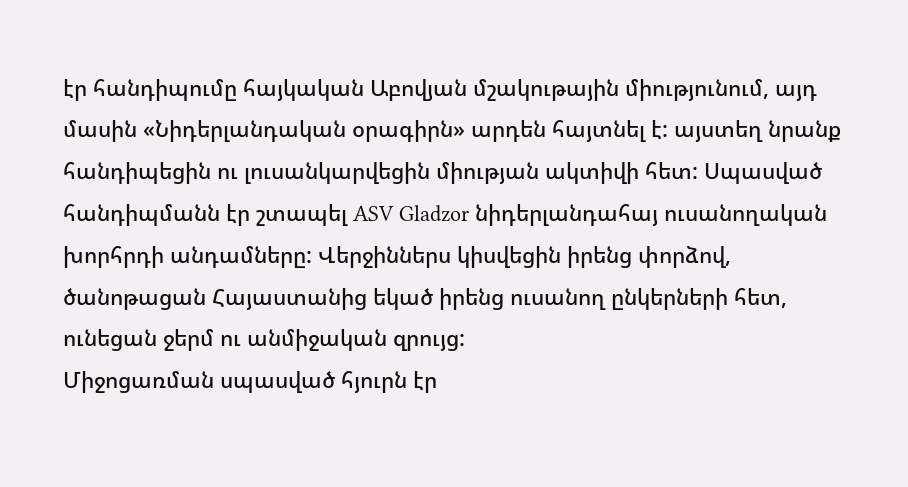էր հանդիպումը հայկական Աբովյան մշակութային միությունում, այդ մասին «Նիդերլանդական օրագիրն» արդեն հայտնել է: այստեղ նրանք հանդիպեցին ու լուսանկարվեցին միության ակտիվի հետ: Սպասված հանդիպմանն էր շտապել ASV Gladzor նիդերլանդահայ ուսանողական խորհրդի անդամները: Վերջիններս կիսվեցին իրենց փորձով, ծանոթացան Հայաստանից եկած իրենց ուսանող ընկերների հետ, ունեցան ջերմ ու անմիջական զրույց:
Միջոցառման սպասված հյուրն էր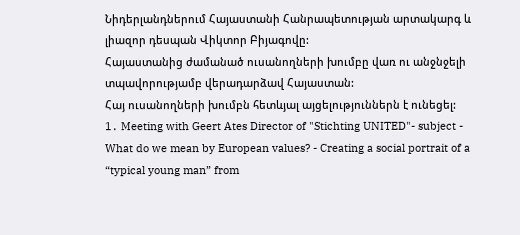Նիդերլանդներում Հայաստանի Հանրապետության արտակարգ և լիազոր դեսպան Վիկտոր Բիյագովը:
Հայաստանից ժամանած ուսանողների խումբը վառ ու անջնջելի տպավորությամբ վերադարձավ Հայաստան:
Հայ ուսանողների խումբն հետևյալ այցելություններն է ունեցել:
1․ Meeting with Geert Ates Director of "Stichting UNITED"- subject - What do we mean by European values? - Creating a social portrait of a “typical young man” from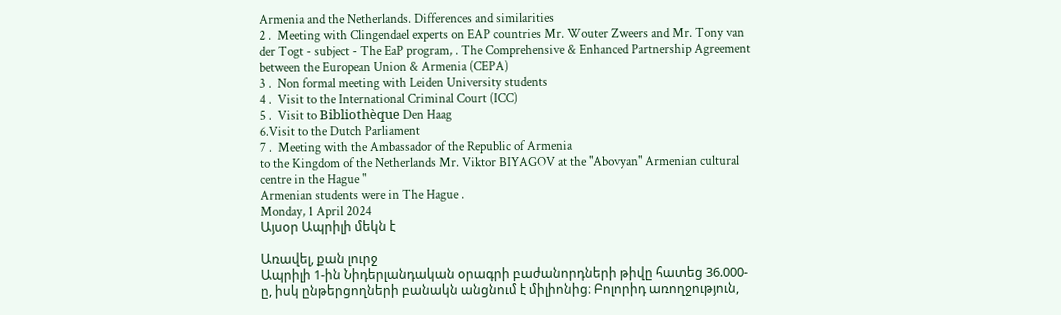Armenia and the Netherlands. Differences and similarities
2․ Meeting with Clingendael experts on EAP countries Mr. Wouter Zweers and Mr. Tony van der Togt - subject - The EaP program, . The Comprehensive & Enhanced Partnership Agreement between the European Union & Armenia (CEPA)
3․ Non formal meeting with Leiden University students
4․ Visit to the International Criminal Court (ICC)
5․ Visit to Bibliothèque Den Haag
6.Visit to the Dutch Parliament
7․ Meeting with the Ambassador of the Republic of Armenia
to the Kingdom of the Netherlands Mr. Viktor BIYAGOV at the "Abovyan" Armenian cultural centre in the Hague "
Armenian students were in The Hague․
Monday, 1 April 2024
Այսօր Ապրիլի մեկն է

Առավել, քան լուրջ
Ապրիլի 1-ին Նիդերլանդական օրագրի բաժանորդների թիվը հատեց 36.000-ը, իսկ ընթերցողների բանակն անցնում է միլիոնից։ Բոլորիդ առողջություն,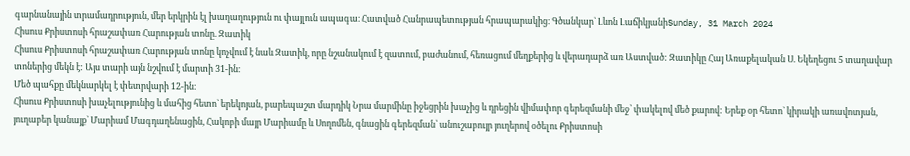գարնանային տրամադրություն, մեր երկրին էլ խաղաղություն ու փայլուն ապագա։ Հատված Հանրապետության հրապարակից։ Գծանկար` Լևոն ԼաճիկյանիSunday, 31 March 2024
Հիսուս Քրիստոսի հրաշափառ Հարության տոնը. Զատիկ
Հիսուս Քրիստոսի հրաշափառ Հարության տոնը կոչվում է նաև Զատիկ, որը նշանակում է զատում, բաժանում, հեռացում մեղքերից և վերադարձ առ Աստված: Զատիկը Հայ Առաքելական Ս. Եկեղեցու 5 տաղավար տոներից մեկն է: Այս տարի այն նշվում է մարտի 31-ին։
Մեծ պահքը մեկնարկել է փետրվարի 12-ին։
Հիսուս Քրիստոսի խաչելությունից և մահից հետո` երեկոյան, բարեպաշտ մարդիկ Նրա մարմինը իջեցրին խաչից և դրեցին վիմափոր գերեզմանի մեջ՝ փակելով մեծ քարով: Երեք օր հետո` կիրակի առավոտյան, յուղաբեր կանայք` Մարիամ Մագդաղենացին, Հակոբի մայր Մարիամը և Սողոմեն, գնացին գերեզման՝ անուշաբույր յուղերով օծելու Քրիստոսի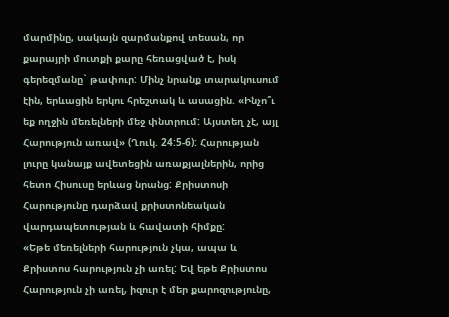մարմինը, սակայն զարմանքով տեսան, որ քարայրի մուտքի քարը հեռացված է, իսկ գերեզմանը` թափուր: Մինչ նրանք տարակուսում էին, երևացին երկու հրեշտակ և ասացին. «Ինչո՞ւ եք ողջին մեռելների մեջ փնտրում: Այստեղ չէ, այլ Հարություն առավ» (Ղուկ. 24:5-6): Հարության լուրը կանայք ավետեցին առաքյալներին, որից հետո Հիսուսը երևաց նրանց: Քրիստոսի Հարությունը դարձավ քրիստոնեական վարդապետության և հավատի հիմքը:
«Եթե մեռելների հարություն չկա, ապա և Քրիստոս հարություն չի առել: Եվ եթե Քրիստոս Հարություն չի առել, իզուր է մեր քարոզությունը,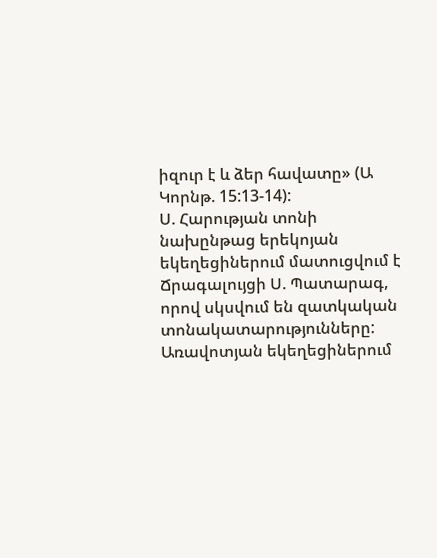իզուր է և ձեր հավատը» (Ա Կորնթ. 15:13-14):
Ս. Հարության տոնի նախընթաց երեկոյան եկեղեցիներում մատուցվում է Ճրագալույցի Ս. Պատարագ, որով սկսվում են զատկական տոնակատարությունները: Առավոտյան եկեղեցիներում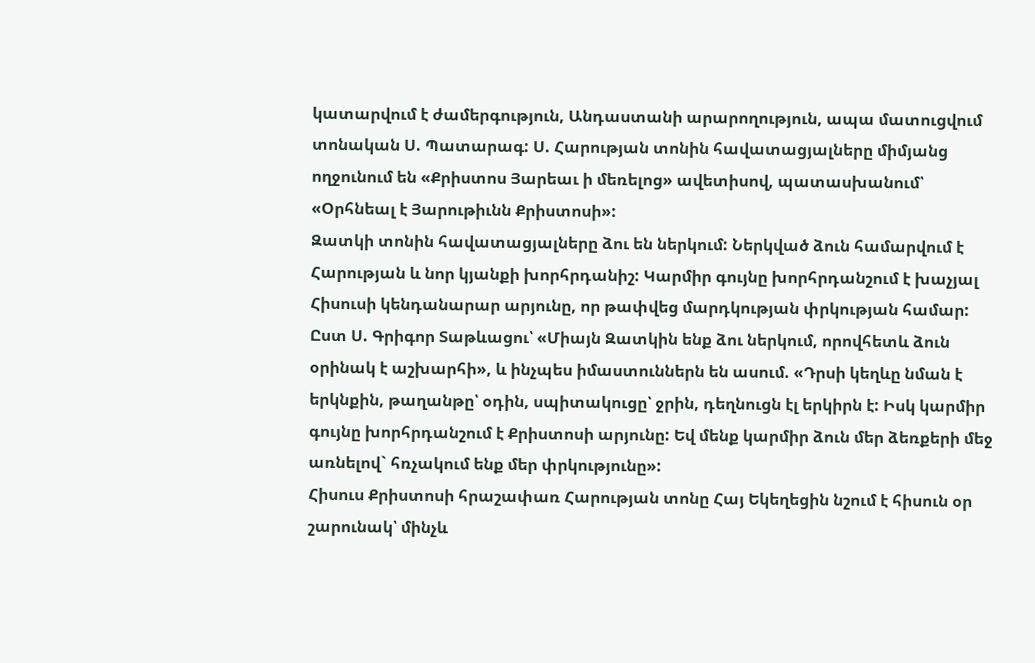կատարվում է ժամերգություն, Անդաստանի արարողություն, ապա մատուցվում տոնական Ս. Պատարագ: Ս. Հարության տոնին հավատացյալները միմյանց ողջունում են «Քրիստոս Յարեաւ ի մեռելոց» ավետիսով, պատասխանում՝ «Օրհնեալ է Յարութիւնն Քրիստոսի»:
Զատկի տոնին հավատացյալները ձու են ներկում: Ներկված ձուն համարվում է Հարության և նոր կյանքի խորհրդանիշ: Կարմիր գույնը խորհրդանշում է խաչյալ Հիսուսի կենդանարար արյունը, որ թափվեց մարդկության փրկության համար: Ըստ Ս. Գրիգոր Տաթևացու՝ «Միայն Զատկին ենք ձու ներկում, որովհետև ձուն օրինակ է աշխարհի», և ինչպես իմաստուններն են ասում. «Դրսի կեղևը նման է երկնքին, թաղանթը՝ օդին, սպիտակուցը՝ ջրին, դեղնուցն էլ երկիրն է: Իսկ կարմիր գույնը խորհրդանշում է Քրիստոսի արյունը: Եվ մենք կարմիր ձուն մեր ձեռքերի մեջ առնելով` հռչակում ենք մեր փրկությունը»:
Հիսուս Քրիստոսի հրաշափառ Հարության տոնը Հայ Եկեղեցին նշում է հիսուն օր շարունակ՝ մինչև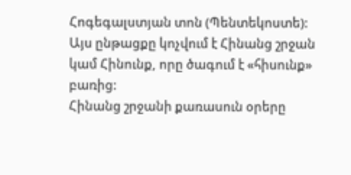Հոգեգալստյան տոն (Պենտեկոստե): Այս ընթացքը կոչվում է Հինանց շրջան կամ Հինունք, որը ծագում է «հիսունք» բառից:
Հինանց շրջանի քառասուն օրերը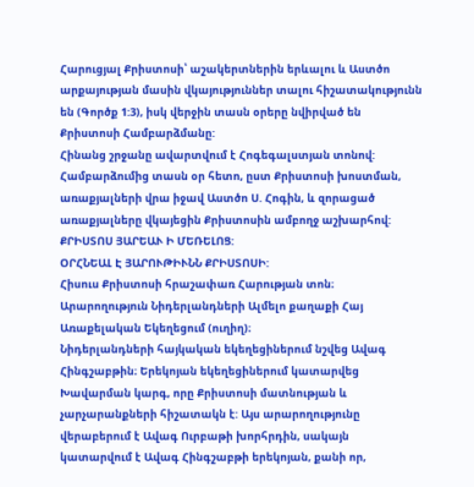Հարուցյալ Քրիստոսի՝ աշակերտներին երևալու և Աստծո արքայության մասին վկայություններ տալու հիշատակությունն են (Գործք 1:3), իսկ վերջին տասն օրերը նվիրված են Քրիստոսի Համբարձմանը:
Հինանց շրջանը ավարտվում է Հոգեգալստյան տոնով: Համբարձումից տասն օր հետո, ըստ Քրիստոսի խոստման, առաքյալների վրա իջավ Աստծո Ս. Հոգին, և զորացած առաքյալները վկայեցին Քրիստոսին ամբողջ աշխարհով:
ՔՐԻՍՏՈՍ ՅԱՐԵԱՒ Ի ՄԵՌԵԼՈՑ:
ՕՐՀՆԵԱԼ Է ՅԱՐՈՒԹԻՒՆՆ ՔՐԻՍՏՈՍԻ:
Հիսուս Քրիստոսի հրաշափառ Հարության տոն։ Արարողություն Նիդերլանդների Ալմելո քաղաքի Հայ Առաքելական Եկեղեցում (ուղիղ)։
Նիդերլանդների հայկական եկեղեցիներում նշվեց Ավագ Հինգշաբթին։ Երեկոյան եկեղեցիներում կատարվեց Խավարման կարգ, որը Քրիստոսի մատնության և չարչարանքների հիշատակն է: Այս արարողությունը վերաբերում է Ավագ Ուրբաթի խորհրդին, սակայն կատարվում է Ավագ Հինգշաբթի երեկոյան, քանի որ,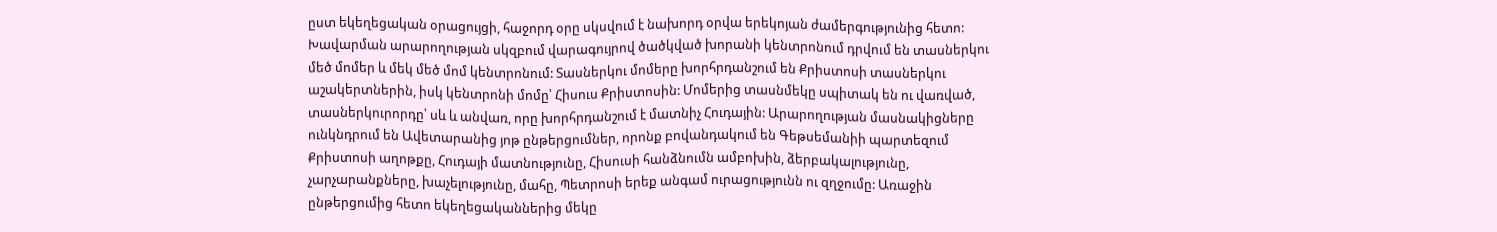ըստ եկեղեցական օրացույցի, հաջորդ օրը սկսվում է նախորդ օրվա երեկոյան ժամերգությունից հետո:
Խավարման արարողության սկզբում վարագույրով ծածկված խորանի կենտրոնում դրվում են տասներկու մեծ մոմեր և մեկ մեծ մոմ կենտրոնում: Տասներկու մոմերը խորհրդանշում են Քրիստոսի տասներկու աշակերտներին, իսկ կենտրոնի մոմը՝ Հիսուս Քրիստոսին: Մոմերից տասնմեկը սպիտակ են ու վառված, տասներկուրորդը՝ սև և անվառ, որը խորհրդանշում է մատնիչ Հուդային: Արարողության մասնակիցները ունկնդրում են Ավետարանից յոթ ընթերցումներ, որոնք բովանդակում են Գեթսեմանիի պարտեզում Քրիստոսի աղոթքը, Հուդայի մատնությունը, Հիսուսի հանձնումն ամբոխին, ձերբակալությունը, չարչարանքները, խաչելությունը, մահը, Պետրոսի երեք անգամ ուրացությունն ու զղջումը: Առաջին ընթերցումից հետո եկեղեցականներից մեկը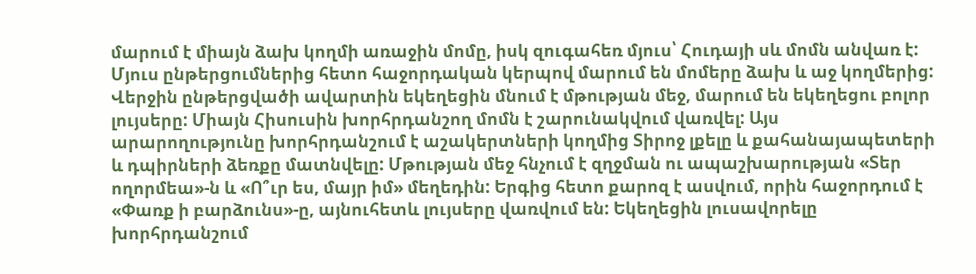մարում է միայն ձախ կողմի առաջին մոմը, իսկ զուգահեռ մյուս՝ Հուդայի սև մոմն անվառ է: Մյուս ընթերցումներից հետո հաջորդական կերպով մարում են մոմերը ձախ և աջ կողմերից: Վերջին ընթերցվածի ավարտին եկեղեցին մնում է մթության մեջ, մարում են եկեղեցու բոլոր լույսերը: Միայն Հիսուսին խորհրդանշող մոմն է շարունակվում վառվել: Այս արարողությունը խորհրդանշում է աշակերտների կողմից Տիրոջ լքելը և քահանայապետերի և դպիրների ձեռքը մատնվելը: Մթության մեջ հնչում է զղջման ու ապաշխարության «Տեր ողորմեա»-ն և «Ո՞ւր ես, մայր իմ» մեղեդին: Երգից հետո քարոզ է ասվում, որին հաջորդում է «Փառք ի բարձունս»-ը, այնուհետև լույսերը վառվում են: Եկեղեցին լուսավորելը խորհրդանշում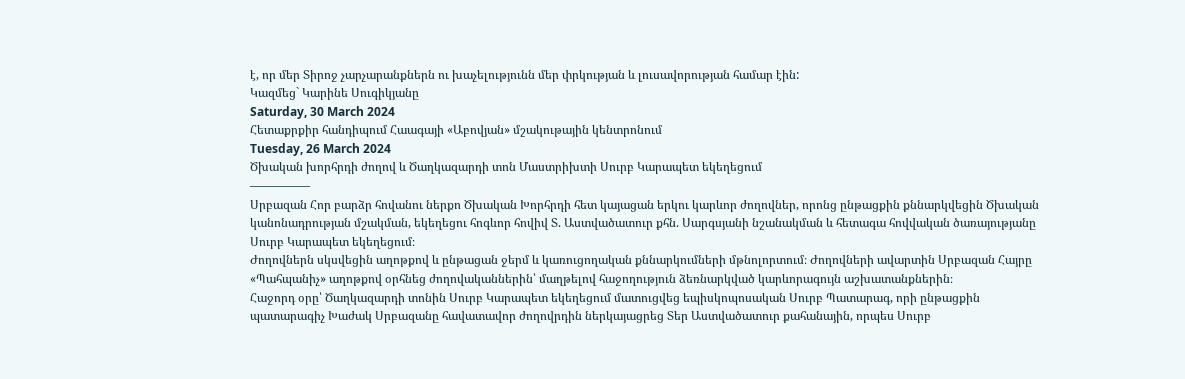է, որ մեր Տիրոջ չարչարանքներն ու խաչելությունն մեր փրկության և լուսավորության համար էին:
Կազմեց` Կարինե Սուգիկյանը
Saturday, 30 March 2024
Հետաքրքիր հանդիպում Հաագայի «Աբովյան» մշակութային կենտրոնում
Tuesday, 26 March 2024
Ծխական խորհրդի ժողով և Ծաղկազարդի տոն Մաստրիխտի Սուրբ Կարապետ եկեղեցում
—————
Սրբազան Հոր բարձր հովանու ներքո Ծխական Խորհրդի հետ կայացան երկու կարևոր ժողովներ, որոնց ընթացքին քննարկվեցին Ծխական կանոնադրության մշակման, եկեղեցու հոգևոր հովիվ Տ. Աստվածատուր քհն. Սարգսյանի նշանակման և հետագա հովվական ծառայությանը Սուրբ Կարապետ եկեղեցում։
Ժողովներն սկսվեցին աղոթքով և ընթացան ջերմ և կառուցողական քննարկումների մթնոլորտում։ Ժողովների ավարտին Սրբազան Հայրը «Պահպանիչ» աղոթքով օրհնեց ժողովականներին՝ մաղթելով հաջողություն ձեռնարկված կարևորագույն աշխատանքներին։
Հաջորդ օրը՝ Ծաղկազարդի տոնին Սուրբ Կարապետ եկեղեցում մատուցվեց եպիսկոպոսական Սուրբ Պատարագ, որի ընթացքին պատարագիչ Խաժակ Սրբազանը հավատավոր ժողովրդին ներկայացրեց Տեր Աստվածատուր քահանային, որպես Սուրբ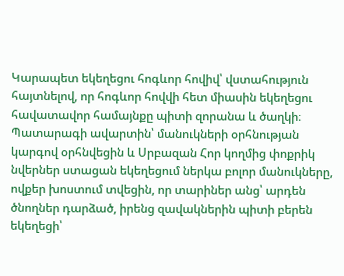Կարապետ եկեղեցու հոգևոր հովիվ՝ վստահություն հայտնելով, որ հոգևոր հովվի հետ միասին եկեղեցու հավատավոր համայնքը պիտի զորանա և ծաղկի։
Պատարագի ավարտին՝ մանուկների օրհնության կարգով օրհնվեցին և Սրբազան Հոր կողմից փոքրիկ նվերներ ստացան եկեղեցում ներկա բոլոր մանուկները, ովքեր խոստում տվեցին, որ տարիներ անց՝ արդեն ծնողներ դարձած, իրենց զավակներին պիտի բերեն եկեղեցի՝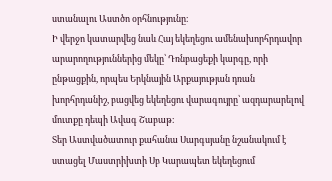ստանալու Աստծո օրհնությունը։
Ի վերջո կատարվեց նաև Հայ եկեղեցու ամենախորհրդավոր արարողություններից մեկը՝ Դռնբացեքի կարգը, որի ընթացքին, որպես Երկնային Արքայության դռան խորհրդանիշ, բացվեց եկեղեցու վարագույրը՝ ազդարարելով մուտքը դեպի Ավագ Շաբաթ։
Տեր Աստվածատուր քահանա Սարգսյանը նշանակում է ստացել Մաստրիխտի Սբ Կարապետ եկեղեցում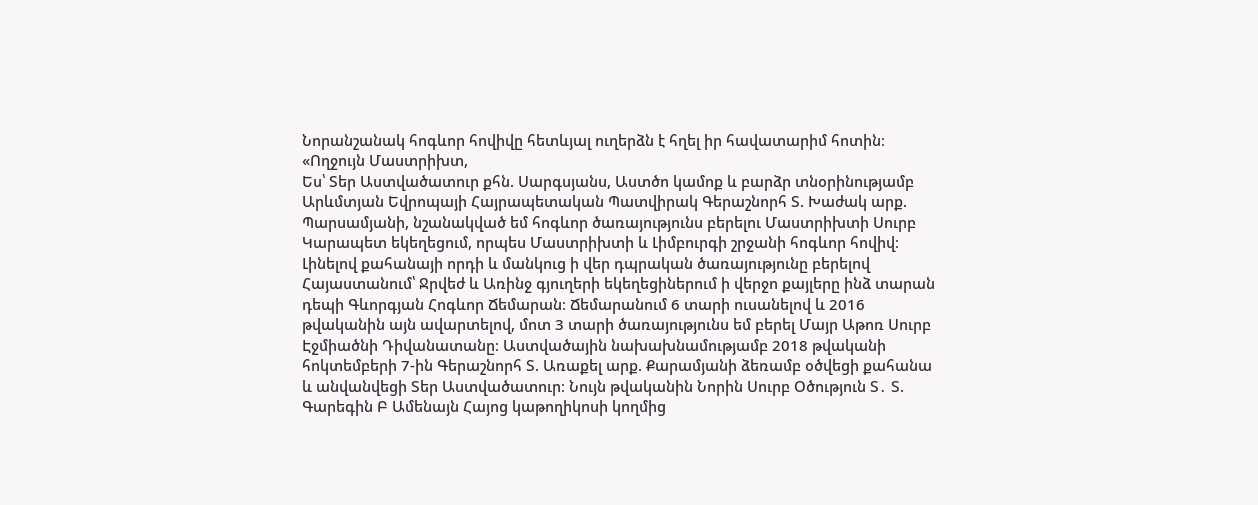Նորանշանակ հոգևոր հովիվը հետևյալ ուղերձն է հղել իր հավատարիմ հոտին։
«Ողջույն Մաստրիխտ,
Ես՝ Տեր Աստվածատուր քհն. Սարգսյանս, Աստծո կամոք և բարձր տնօրինությամբ Արևմտյան Եվրոպայի Հայրապետական Պատվիրակ Գերաշնորհ Տ. Խաժակ արք. Պարսամյանի, նշանակված եմ հոգևոր ծառայությունս բերելու Մաստրիխտի Սուրբ Կարապետ եկեղեցում, որպես Մաստրիխտի և Լիմբուրգի շրջանի հոգևոր հովիվ։ Լինելով քահանայի որդի և մանկուց ի վեր դպրական ծառայությունը բերելով Հայաստանում՝ Ջրվեժ և Առինջ գյուղերի եկեղեցիներում ի վերջո քայլերը ինձ տարան դեպի Գևորգյան Հոգևոր Ճեմարան։ Ճեմարանում 6 տարի ուսանելով և 2016 թվականին այն ավարտելով, մոտ 3 տարի ծառայությունս եմ բերել Մայր Աթոռ Սուրբ Էջմիածնի Դիվանատանը։ Աստվածային նախախնամությամբ 2018 թվականի հոկտեմբերի 7-ին Գերաշնորհ Տ. Առաքել արք. Քարամյանի ձեռամբ օծվեցի քահանա և անվանվեցի Տեր Աստվածատուր։ Նույն թվականին Նորին Սուրբ Օծություն Տ․ Տ. Գարեգին Բ Ամենայն Հայոց կաթողիկոսի կողմից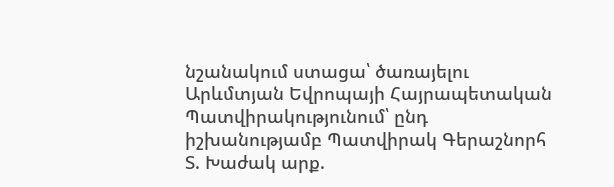նշանակում ստացա՝ ծառայելու Արևմտյան Եվրոպայի Հայրապետական Պատվիրակությունում՝ ընդ իշխանությամբ Պատվիրակ Գերաշնորհ Տ. Խաժակ արք.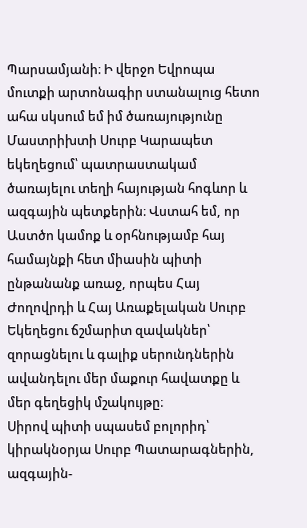Պարսամյանի։ Ի վերջո Եվրոպա մուտքի արտոնագիր ստանալուց հետո ահա սկսում եմ իմ ծառայությունը Մաստրիխտի Սուրբ Կարապետ եկեղեցում՝ պատրաստակամ ծառայելու տեղի հայության հոգևոր և ազգային պետքերին։ Վստահ եմ, որ Աստծո կամոք և օրհնությամբ հայ համայնքի հետ միասին պիտի ընթանանք առաջ, որպես Հայ Ժողովրդի և Հայ Առաքելական Սուրբ Եկեղեցու ճշմարիտ զավակներ՝ զորացնելու և գալիք սերունդներին ավանդելու մեր մաքուր հավատքը և մեր գեղեցիկ մշակույթը։
Սիրով պիտի սպասեմ բոլորիդ՝ կիրակնօրյա Սուրբ Պատարագներին, ազգային-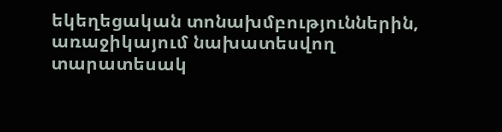եկեղեցական տոնախմբություններին, առաջիկայում նախատեսվող տարատեսակ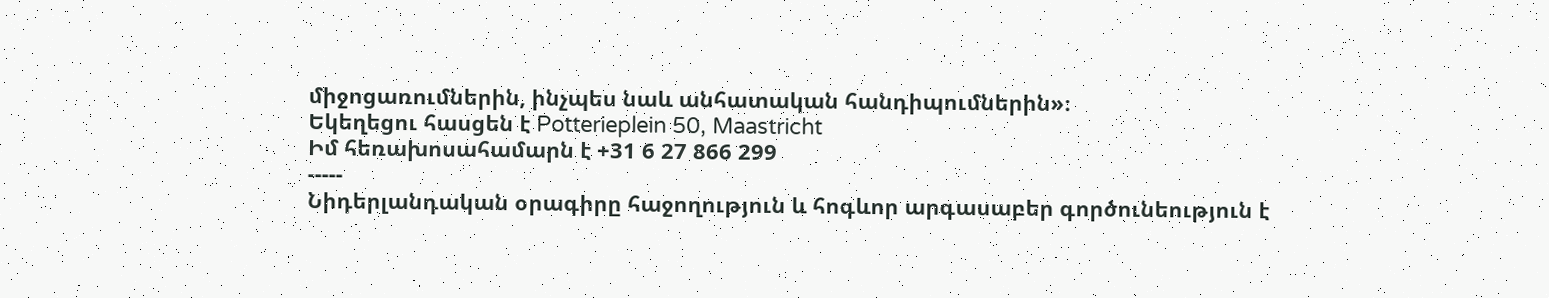միջոցառումներին, ինչպես նաև անհատական հանդիպումներին»։
Եկեղեցու հասցեն է Potterieplein 50, Maastricht
Իմ հեռախոսահամարն է +31 6 27 866 299
-----
Նիդերլանդական օրագիրը հաջողություն և հոգևոր արգասաբեր գործունեություն է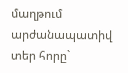մաղթում արժանապատիվ տեր հորը`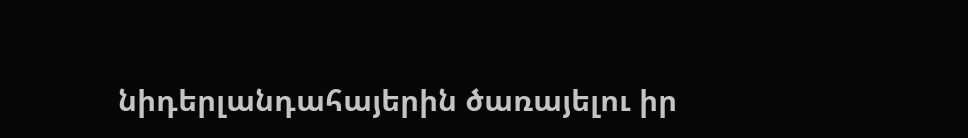նիդերլանդահայերին ծառայելու իր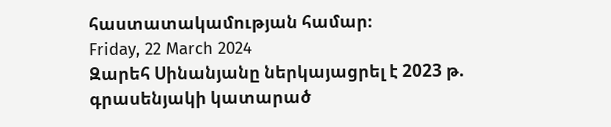հաստատակամության համար։
Friday, 22 March 2024
Զարեհ Սինանյանը ներկայացրել է 2023 թ. գրասենյակի կատարած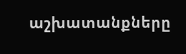աշխատանքները